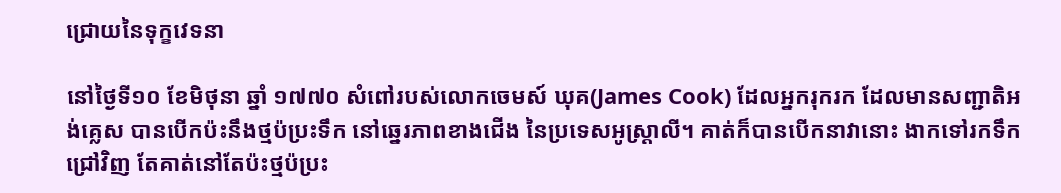ជ្រោយនៃទុក្ខវេទនា

នៅថ្ងៃទី១០ ខែមិថុនា ឆ្នាំ ១៧៧០ សំពៅរបស់លោកចេមស៍ ឃុគ(James Cook) ដែលអ្នករុករក ដែលមានសញ្ជាតិអង់គ្លេស បានបើកប៉ះនឹងថ្មប៉ប្រះទឹក នៅឆ្នេរភាពខាងជើង នៃប្រទេសអូស្រ្តាលី។ គាត់ក៏បានបើកនាវានោះ ងាកទៅរកទឹកជ្រៅវិញ តែគាត់នៅតែប៉ះថ្មប៉ប្រះ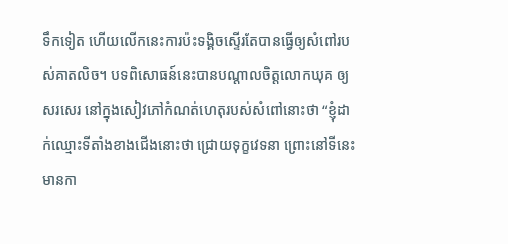ទឹកទៀត ហើយលើកនេះការប៉ះទង្គិចស្ទើរតែបានធ្វើឲ្យសំពៅរបស់គាតលិច។ បទពិសោធន៍នេះបានបណ្តាលចិត្តលោកឃុគ ឲ្យសរសេរ នៅក្នុងសៀវភៅកំណត់ហេតុរបស់សំពៅនោះថា “ខ្ញុំដាក់ឈ្មោះទីតាំងខាងជើងនោះថា ជ្រោយទុក្ខវេទនា ព្រោះនៅទីនេះ មានកា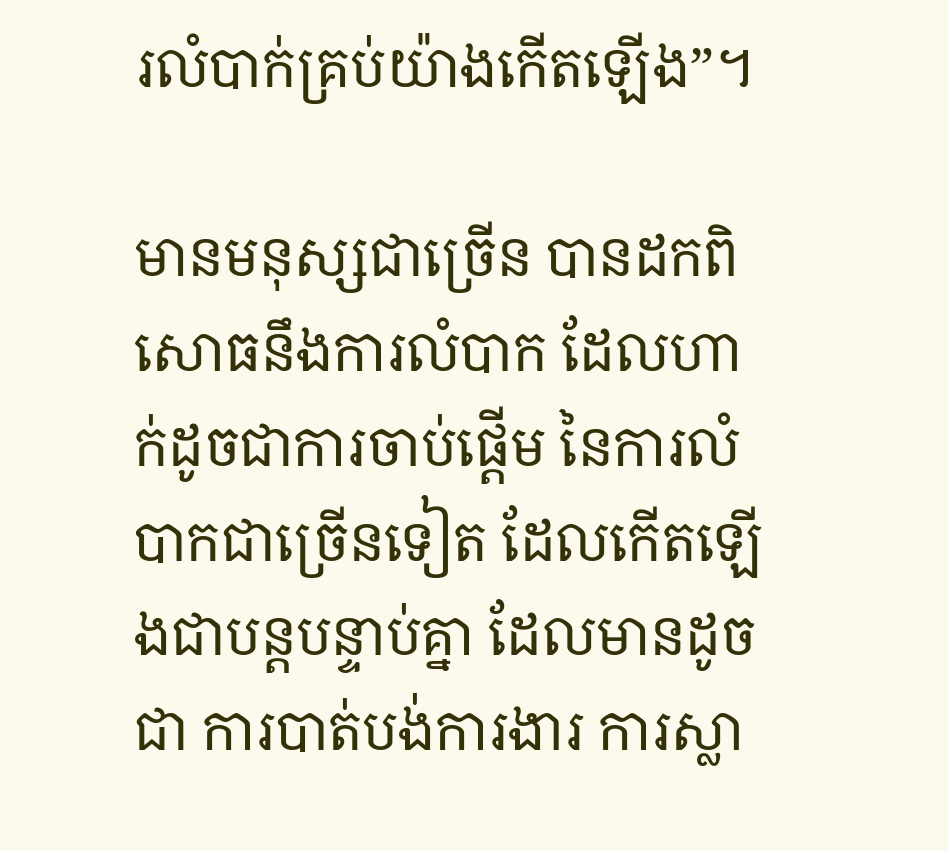រលំបាក់គ្រប់យ៉ាងកើតឡើង”។

មានមនុស្សជាច្រើន បានដកពិសោធនឹងការលំបាក ដែលហាក់ដូចជាការចាប់ផ្តើម នៃការលំបាកជាច្រើនទៀត ដែលកើតឡើងជាបន្តបន្ទាប់គ្នា ដែលមានដូចជា ការបាត់បង់ការងារ ការស្លា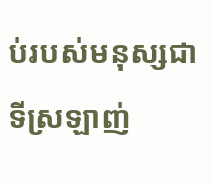ប់របស់មនុស្សជាទីស្រឡាញ់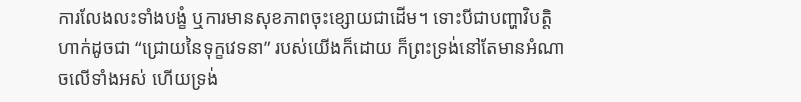ការលែងលះទាំងបង្ខំ ឬការមានសុខភាពចុះខ្សោយជាដើម។ ទោះបីជាបញ្ហាវិបត្តិហាក់ដូចជា “ជ្រោយនៃទុក្ខវេទនា” របស់យើងក៏ដោយ ក៏ព្រះទ្រង់នៅតែមានអំណាចលើទាំងអស់ ហើយទ្រង់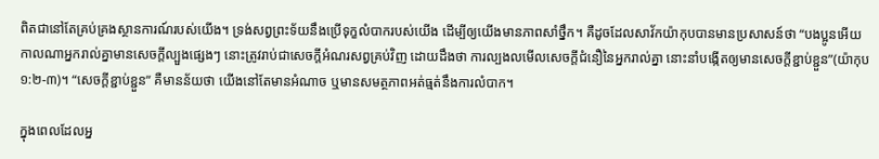ពិតជានៅតែគ្រប់គ្រងស្ថានការណ៍របស់យើង។ ទ្រង់សព្វព្រះទ័យនឹងប្រើទុក្ខលំបាករបស់យើង ដើម្បីឲ្យយើងមានភាពសាំថ្នឹក។ គឺដូចដែលសាវ័កយ៉ាកុបបានមានប្រសាសន៍ថា “បងប្អូនអើយ កាលណាអ្នករាល់គ្នាមានសេចក្តីល្បួងផ្សេងៗ នោះត្រូវរាប់ជាសេចក្តីអំណរសព្វគ្រប់វិញ ដោយដឹងថា ការល្បងលមើលសេចក្តីជំនឿនៃអ្នករាល់គ្នា នោះនាំបង្កើតឲ្យមានសេចក្តីខ្ជាប់ខ្ជួន”(យ៉ាកុប ១:២-៣)។ “សេចក្តីខ្ជាប់ខ្ជួន” គឺមានន័យថា យើងនៅតែមានអំណាច ឬមានសមត្ថភាពអត់ធ្មត់នឹងការលំបាក។

ក្នុងពេលដែលអ្ន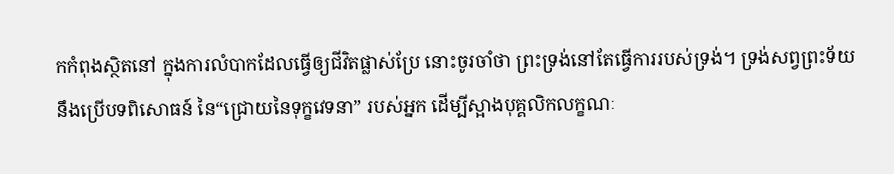កកំពុងស្ថិតនៅ ក្នុងការលំបាកដែលធ្វើឲ្យជីវិតផ្លាស់ប្រែ នោះចូរចាំថា ព្រះទ្រង់នៅតែធ្វើការរបស់ទ្រង់។ ទ្រង់សព្វព្រះទ័យនឹងប្រើបទពិសោធន៍ នៃ“ជ្រោយនៃទុក្ខវេទនា” របស់អ្នក ដើម្បីស្អាងបុគ្គលិកលក្ខណៈ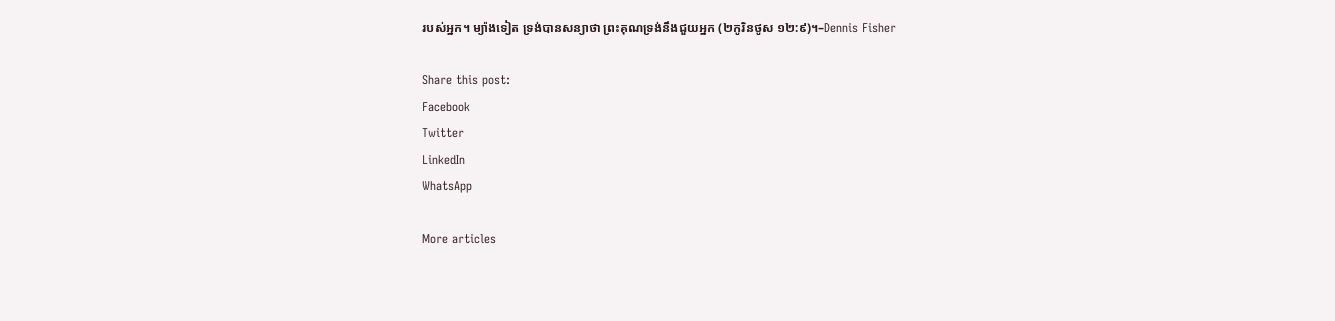របស់អ្នក។ ម្យ៉ាងទៀត ទ្រង់បានសន្យាថា ព្រះគុណទ្រង់នឹងជួយអ្នក (២កូរិនថូស ១២:៩)។–Dennis Fisher

Share this post:
Facebook
Twitter
LinkedIn
WhatsApp

More articles